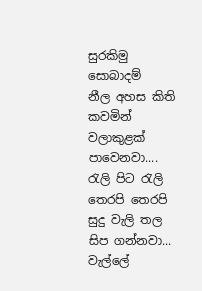සුරකිමු සොබාදම්
නීල අහස කිති කවමින් වලාකුළක් පාවෙනවා....
රැලි පිට රැලි තෙරපි තෙරපි සුදු වැලි තල සිප ගන්නවා...
වැල්ලේ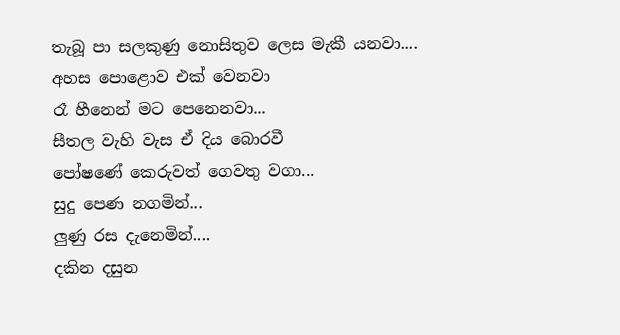තැබූ පා සලකුණු නොසිතුව ලෙස මැකී යනවා....
අහස පොළොව එක් වෙනවා
රෑ හීනෙන් මට පෙනෙනවා...
සීතල වැහි වැස ඒ දිය බොරවී
පෝෂණේ කෙරුවත් ගෙවතු වගා...
සුදු පෙණ නගමින්...
ලුණු රස දැනෙමින්....
දකින දසුන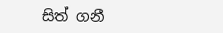සිත් ගනී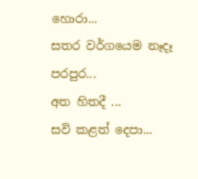හොරා...
සතර වර්ගයෙම නෑදෑ පරපුර...
අත හිතදී ...
සවි කළත් දෙපා...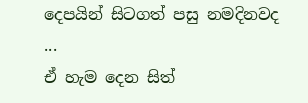දෙපයින් සිටගත් පසු නමදිනවද ...
ඒ හැම දෙන සිත්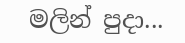මලින් පුදා...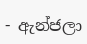- ඇන්ජලා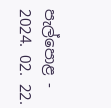පැල්පොළ -
2024. 02. 22.